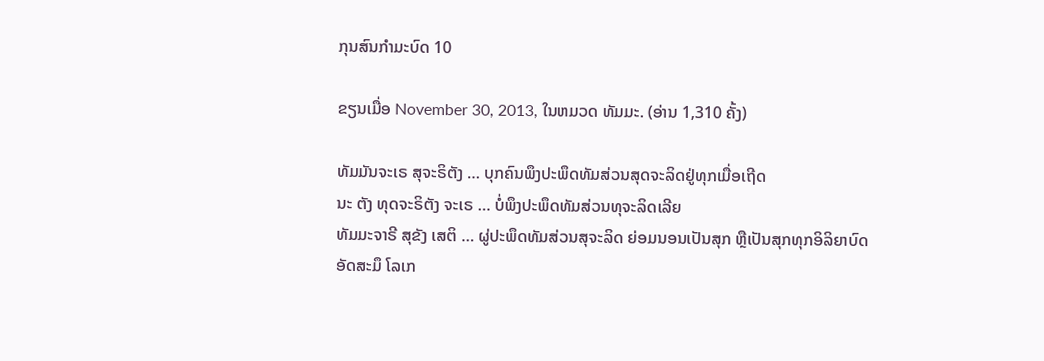ກຸນສົນກຳມະບົດ 10

ຂຽນເມື່ອ November 30, 2013, ໃນຫມວດ ທັມມະ. (ອ່ານ 1,310 ຄັ້ງ)

ທັມມັນຈະເຣ ສຸຈະຣິຕັງ … ບຸກຄົນພຶງປະພຶດທັມສ່ວນສຸດຈະລິດຢູ່ທຸກເມື່ອເຖີດ
ນະ ຕັງ ທຸດຈະຣິຕັງ ຈະເຣ … ບໍ່ພຶງປະພຶດທັມສ່ວນທຸຈະລິດເລີຍ
ທັມມະຈາຣີ ສຸຂັງ ເສຕິ … ຜູ່ປະພຶດທັມສ່ວນສຸຈະລິດ ຍ່ອມນອນເປັນສຸກ ຫຼືເປັນສຸກທຸກອິລິຍາບົດ
ອັດສະມຶ ໂລເກ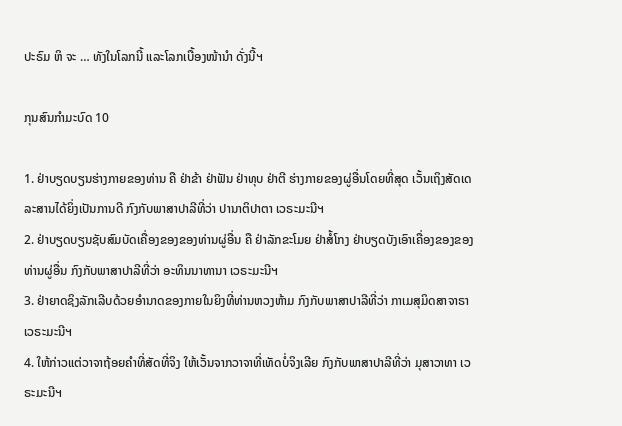ປະຣົມ ຫິ ຈະ … ທັງໃນໂລກນີ້ ແລະໂລກເບື້ອງໜ້ານຳ ດັ່ງນີ້ຯ

ກຸນສົນກຳມະບົດ 10

1. ຢ່າບຽດບຽນຮ່າງກາຍຂອງທ່ານ ຄື ຢ່າຂ້າ ຢ່າຟັນ ຢ່າທຸບ ຢ່າຕີ ຮ່າງກາຍຂອງຜູ່ອື່ນໂດຍທີ່ສຸດ ເວັ້ນເຖິງສັດເດລະສານໄດ້ຍິ່ງເປັນການດີ ກົງກັບພາສາປາລີທີ່ວ່າ ປານາຕິປາຕາ ເວຣະມະນີຯ
2. ຢ່າບຽດບຽນຊັບສົມບັດເຄື່ອງຂອງຂອງທ່ານຜູ່ອື່ນ ຄື ຢ່າລັກຂະໂມຍ ຢ່າສໍ້ໂກງ ຢ່າບຽດບັງເອົາເຄື່ອງຂອງຂອງທ່ານຜູ່ອື່ນ ກົງກັບພາສາປາລີທີ່ວ່າ ອະທິນນາທານາ ເວຣະມະນີຯ
3. ຢ່າຍາດຊິງລັກເລີບດ້ວຍອຳນາດຂອງກາຍໃນຍິງທີ່ທ່ານຫວງຫ້າມ ກົງກັບພາສາປາລີທີ່ວ່າ ກາເມສຸມິດສາຈາຣາ ເວຣະມະນີຯ
4. ໃຫ້ກ່າວແຕ່ວາຈາຖ້ອຍຄຳທີ່ສັດທີ່ຈິງ ໃຫ້ເວັ້ນຈາກວາຈາທີ່ເທັດບໍ່ຈິງເລີຍ ກົງກັບພາສາປາລີທີ່ວ່າ ມຸສາວາທາ ເວຣະມະນີຯ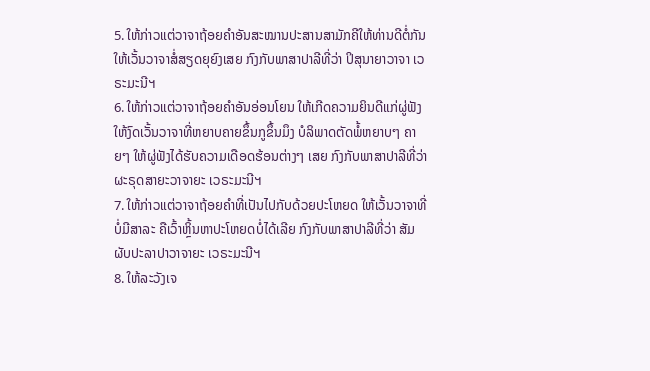5. ໃຫ້ກ່າວແຕ່ວາຈາຖ້ອຍຄຳອັນສະໝານປະສານສາມັກຄີໃຫ້ທ່ານດີຕໍ່ກັນ ໃຫ້ເວັ້ນວາຈາສໍ່ສຽດຍຸຍົງເສຍ ກົງກັບພາສາປາລີທີ່ວ່າ ປິສຸນາຍາວາຈາ ເວຣະມະນີຯ
6. ໃຫ້ກ່າວແຕ່ວາຈາຖ້ອຍຄຳອັນອ່ອນໂຍນ ໃຫ້ເກີດຄວາມຍິນດີແກ່ຜູ່ຟັງ ໃຫ້ງົດເວັ້ນວາຈາທີ່ຫຍາບຄາຍຂຶ້ນກູຂຶ້ນມຶງ ບໍລິພາດຕັດພໍ້ຫຍາບໆ ຄາຍໆ ໃຫ້ຜູ່ຟັງໄດ້ຮັບຄວາມເດືອດຮ້ອນຕ່າງໆ ເສຍ ກົງກັບພາສາປາລີທີ່ວ່າ ຜະຣຸດສາຍະວາຈາຍະ ເວຣະມະນີຯ
7. ໃຫ້ກ່າວແຕ່ວາຈາຖ້ອຍຄຳທີ່ເປັນໄປກັບດ້ວຍປະໂຫຍດ ໃຫ້ເວັ້ນວາຈາທີ່ບໍ່ມີສາລະ ຄືເວົ້າຫຼິ້ນຫາປະໂຫຍດບໍ່ໄດ້ເລີຍ ກົງກັບພາສາປາລີທີ່ວ່າ ສັມຜັບປະລາປາວາຈາຍະ ເວຣະມະນີຯ
8. ໃຫ້ລະວັງເຈ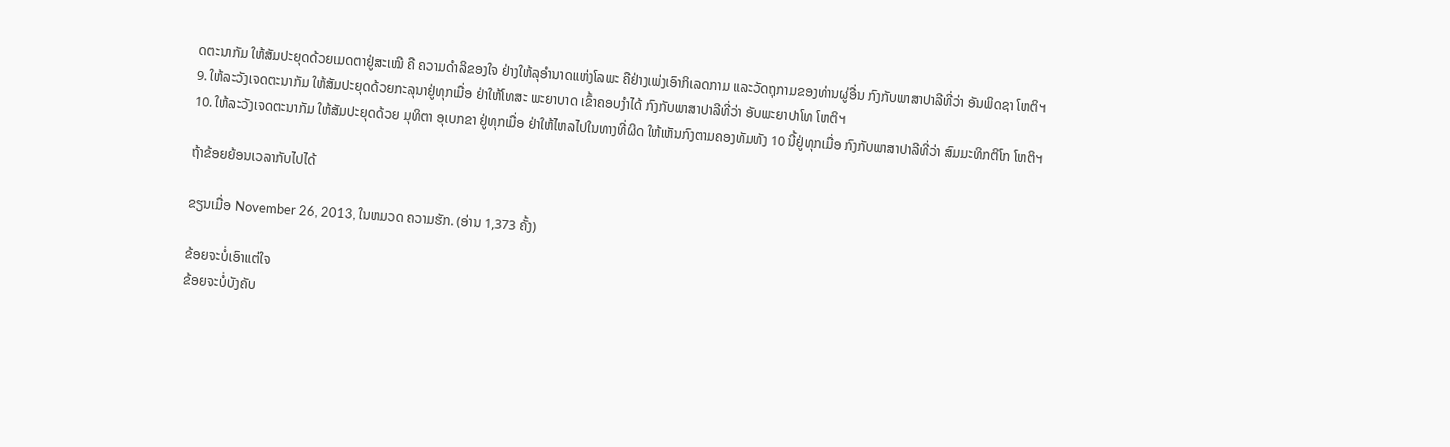ດຕະນາກັມ ໃຫ້ສັມປະຍຸດດ້ວຍເມດຕາຢູ່ສະເໝີ ຄື ຄວາມດຳລິຂອງໃຈ ຢ່າງໃຫ້ລຸອຳນາດແຫ່ງໂລພະ ຄືຢ່າງເພ່ງເອົາກິເລດກາມ ແລະວັດຖຸກາມຂອງທ່ານຜູ່ອື່ນ ກົງກັບພາສາປາລີທີ່ວ່າ ອັນພິດຊາ ໂຫຕິຯ
9. ໃຫ້ລະວັງເຈດຕະນາກັມ ໃຫ້ສັມປະຍຸດດ້ວຍກະລຸນາຢູ່ທຸກເມື່ອ ຢ່າໃຫ້ໂທສະ ພະຍາບາດ ເຂົ້າຄອບງຳໄດ້ ກົງກັບພາສາປາລີທີ່ວ່າ ອັບພະຍາປາໂທ ໂຫຕິຯ
10. ໃຫ້ລະວັງເຈດຕະນາກັມ ໃຫ້ສັມປະຍຸດດ້ວຍ ມຸທິຕາ ອຸເບກຂາ ຢູ່ທຸກເມື່ອ ຢ່າໃຫ້ໄຫລໄປໃນທາງທີ່ຜິດ ໃຫ້ເຫັນກົງຕາມຄອງທັມທັງ 10 ນີ້ຢູ່ທຸກເມື່ອ ກົງກັບພາສາປາລີທີ່ວ່າ ສົມມະທິກຕິໂກ ໂຫຕິຯ

ຖ້າຂ້ອຍຍ້ອນເວລາກັບໄປໄດ້

ຂຽນເມື່ອ November 26, 2013, ໃນຫມວດ ຄວາມຮັກ. (ອ່ານ 1,373 ຄັ້ງ)

ຂ້ອຍຈະບໍ່ເອົາແຕ່ໃຈ
ຂ້ອຍຈະບໍ່ບັງຄັບ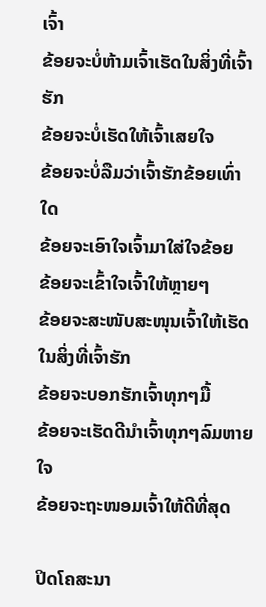ເຈົ້າ
ຂ້ອຍຈະບໍ່ຫ້າມເຈົ້າເຮັດໃນສິ່ງທີ່ເຈົ້າຮັກ
ຂ້ອຍຈະບໍ່ເຮັດໃຫ້ເຈົ້າເສຍໃຈ
ຂ້ອຍຈະບໍ່ລືມວ່າເຈົ້າຮັກຂ້ອຍເທົ່າໃດ
ຂ້ອຍຈະເອົາໃຈເຈົ້າມາໃສ່ໃຈຂ້ອຍ
ຂ້ອຍຈະເຂົ້າໃຈເຈົ້າໃຫ້ຫຼາຍໆ
ຂ້ອຍຈະສະໜັບສະໜຸນເຈົ້າໃຫ້ເຮັດໃນສິ່ງທີ່ເຈົ້າຮັກ
ຂ້ອຍຈະບອກຮັກເຈົ້າທຸກໆມື້
ຂ້ອຍຈະເຮັດດີນຳເຈົ້າທຸກໆລົມຫາຍໃຈ
ຂ້ອຍຈະຖະໜອມເຈົ້າໃຫ້ດີທີ່ສຸດ

ປິດໂຄສະນາ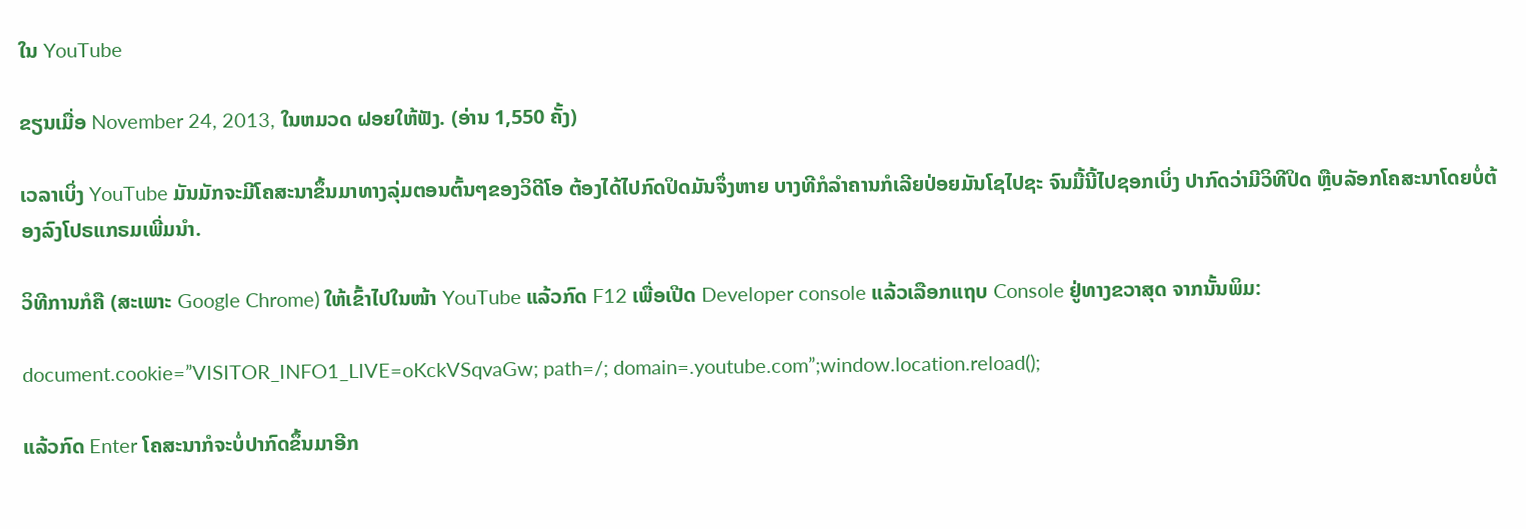ໃນ YouTube

ຂຽນເມື່ອ November 24, 2013, ໃນຫມວດ ຝອຍໃຫ້ຟັງ. (ອ່ານ 1,550 ຄັ້ງ)

ເວລາເບິ່ງ YouTube ມັນມັກຈະມີໂຄສະນາຂຶ້ນມາທາງລຸ່ມຕອນຕົ້ນໆຂອງວິດີໂອ ຕ້ອງໄດ້ໄປກົດປິດມັນຈຶ່ງຫາຍ ບາງທີກໍລຳຄານກໍເລີຍປ່ອຍມັນໂຊໄປຊະ ຈົນມື້ນີ້ໄປຊອກເບິ່ງ ປາກົດວ່າມີວິທີປິດ ຫຼືບລັອກໂຄສະນາໂດຍບໍ່ຕ້ອງລົງໂປຣແກຣມເພີ່ມນຳ.

ວິທີການກໍຄື (ສະເພາະ Google Chrome) ໃຫ້ເຂົ້າໄປໃນໜ້າ YouTube ແລ້ວກົດ F12 ເພື່ອເປີດ Developer console ແລ້ວເລືອກແຖບ Console ຢູ່ທາງຂວາສຸດ ຈາກນັ້ນພິມ:

document.cookie=”VISITOR_INFO1_LIVE=oKckVSqvaGw; path=/; domain=.youtube.com”;window.location.reload();

ແລ້ວກົດ Enter ໂຄສະນາກໍຈະບໍ່ປາກົດຂຶ້ນມາອີກ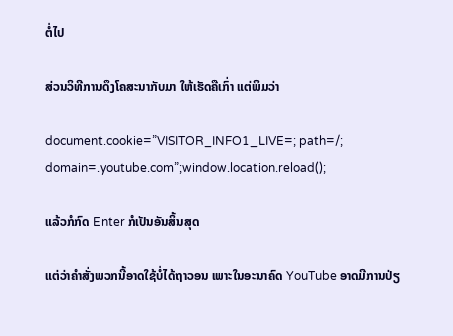ຕໍ່ໄປ

ສ່ວນວິທີການດຶງໂຄສະນາກັບມາ ໃຫ້ເຮັດຄືເກົ່າ ແຕ່ພິມວ່າ

document.cookie=”VISITOR_INFO1_LIVE=; path=/; domain=.youtube.com”;window.location.reload();

ແລ້ວກໍກົດ Enter ກໍເປັນອັນສິ້ນສຸດ

ແຕ່ວ່າຄຳສັ່ງພວກນີ້ອາດໃຊ້ບໍ່ໄດ້ຖາວອນ ເພາະໃນອະນາຄົດ YouTube ອາດມີການປ່ຽ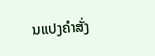ນແປງຄຳສັ່ງ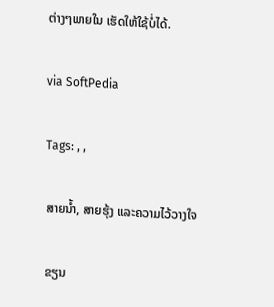ຕ່າງໆພາຍໃນ ເຮັດໃຫ້ໃຊ້ບໍ່ໄດ້.

via SoftPedia

Tags: , ,

ສາຍນ້ຳ, ສາຍຮຸ້ງ ແລະຄວາມໄວ້ວາງໃຈ

ຂຽນ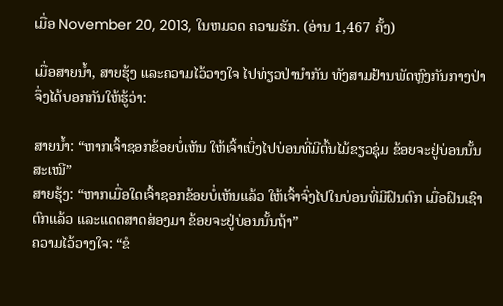ເມື່ອ November 20, 2013, ໃນຫມວດ ຄວາມຮັກ. (ອ່ານ 1,467 ຄັ້ງ)

ເມື່ອສາຍນ້ຳ, ສາຍຮຸ້ງ ແລະຄວາມໄວ້ວາງໃຈ ໄປທ່ຽວປ່ານຳກັນ ທັງສາມຢ້ານພັດຫຼົງກັນກາງປ່າ ຈຶ່ງໄດ້ບອກກັນໃຫ້ຮູ້ວ່າ:

ສາຍນ້ຳ: “ຫາກເຈົ້າຊອກຂ້ອຍບໍ່ເຫັນ ໃຫ້ເຈົ້າເບິ່ງໄປບ່ອນທີ່ມີຕົ້ນໄມ້ຂຽວຊຸ່ມ ຂ້ອຍຈະຢູ່ບ່ອນນັ້ນສະເໝີ”
ສາຍຮຸ້ງ: “ຫາກເມື່ອໃດເຈົ້າຊອກຂ້ອຍບໍ່ເຫັນແລ້ວ ໃຫ້ເຈົ້າຈົ່ງໄປໃນບ່ອນທີ່ມີຝົນຕົກ ເມື່ອຝົນເຊົາຕົກແລ້ວ ແລະແດດສາດສ່ອງມາ ຂ້ອຍຈະຢູ່ບ່ອນນັ້ນຖ້າ”
ຄວາມໄວ້ວາງໃຈ: “ຂໍ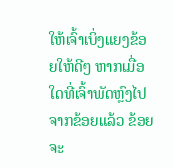ໃຫ້ເຈົ້າເບິ່ງແຍງຂ້ອຍໃຫ້ດີໆ ຫາກເມື່ອໃດທີ່ເຈົ້າພັດຫຼົງໄປຈາກຂ້ອຍແລ້ວ ຂ້ອຍຈະ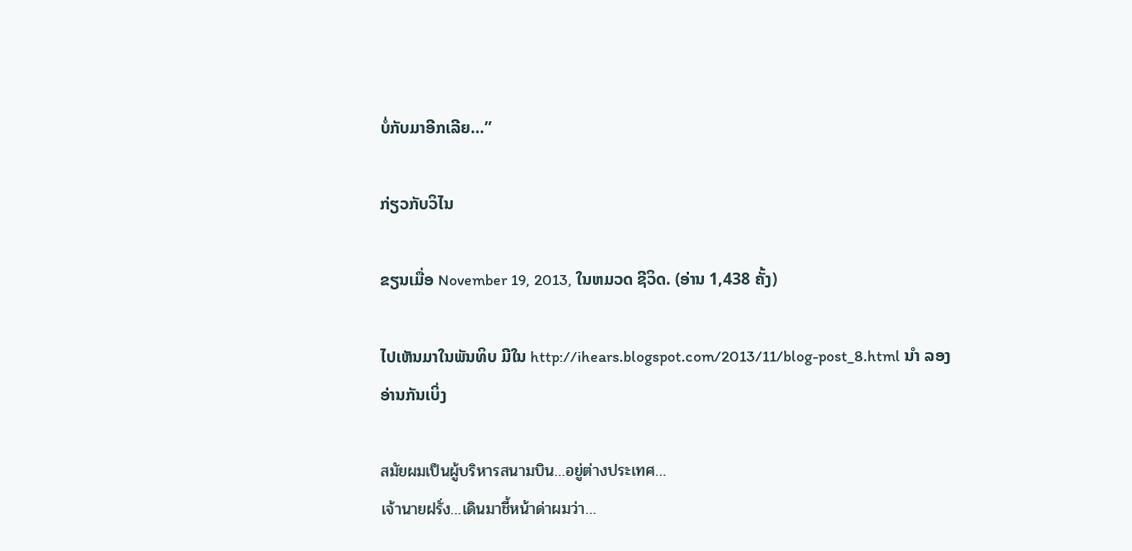ບໍ່ກັບມາອີກເລີຍ…”

ກ່ຽວກັບວິໄນ

ຂຽນເມື່ອ November 19, 2013, ໃນຫມວດ ຊີວິດ. (ອ່ານ 1,438 ຄັ້ງ)

ໄປເຫັນມາໃນພັນທິບ ມີໃນ http://ihears.blogspot.com/2013/11/blog-post_8.html ນຳ ລອງອ່ານກັນເບິ່ງ

สมัยผมเป็นผู้บริหารสนามบิน…อยู่ต่างประเทศ…
เจ้านายฝรั่ง…เดินมาชี้หน้าด่าผมว่า…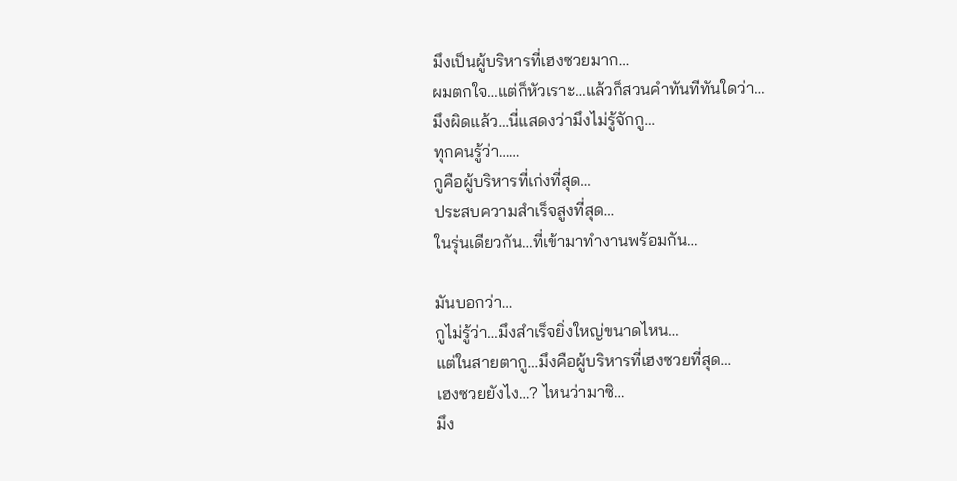มึงเป็นผู้บริหารที่เฮงซวยมาก…
ผมตกใจ…แต่ก็หัวเราะ…แล้วก็สวนคำทันทีทันใดว่า…
มึงผิดแล้ว…นี่แสดงว่ามึงไม่รู้จักกู…
ทุกคนรู้ว่า……
กูคือผู้บริหารที่เก่งที่สุด…
ประสบความสำเร็จสูงที่สุด…
ในรุ่นเดียวกัน…ที่เข้ามาทำงานพร้อมกัน…

มันบอกว่า…
กูไม่รู้ว่า…มึงสำเร็จยิ่งใหญ่ขนาดไหน…
แต่ในสายตากู…มึงคือผู้บริหารที่เฮงซวยที่สุด…
เฮงซวยยังไง…? ไหนว่ามาซิ…
มึง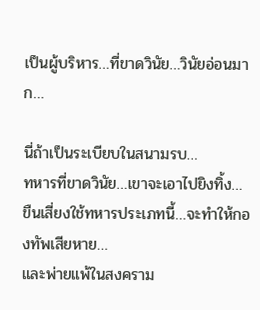เป็นผู้บริหาร…ที่ขาดวินัย…วินัยอ่อนมาก…

นี่ถ้าเป็นระเบียบในสนามรบ…
ทหารที่ขาดวินัย…เขาจะเอาไปยิงทิ้ง…
ขืนเสี่ยงใช้ทหารประเภทนี้…จะทำให้กองทัพเสียหาย…
และพ่ายแพ้ในสงคราม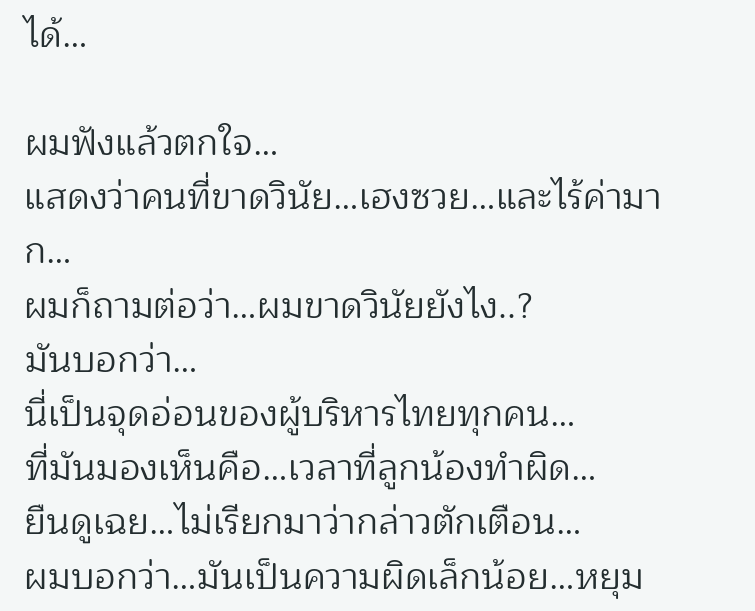ได้…

ผมฟังแล้วตกใจ…
แสดงว่าคนที่ขาดวินัย…เฮงซวย…และไร้ค่ามาก…
ผมก็ถามต่อว่า…ผมขาดวินัยยังไง..?
มันบอกว่า…
นี่เป็นจุดอ่อนของผู้บริหารไทยทุกคน…
ที่มันมองเห็นคือ…เวลาที่ลูกน้องทำผิด…
ยืนดูเฉย…ไม่เรียกมาว่ากล่าวตักเตือน…
ผมบอกว่า…มันเป็นความผิดเล็กน้อย…หยุม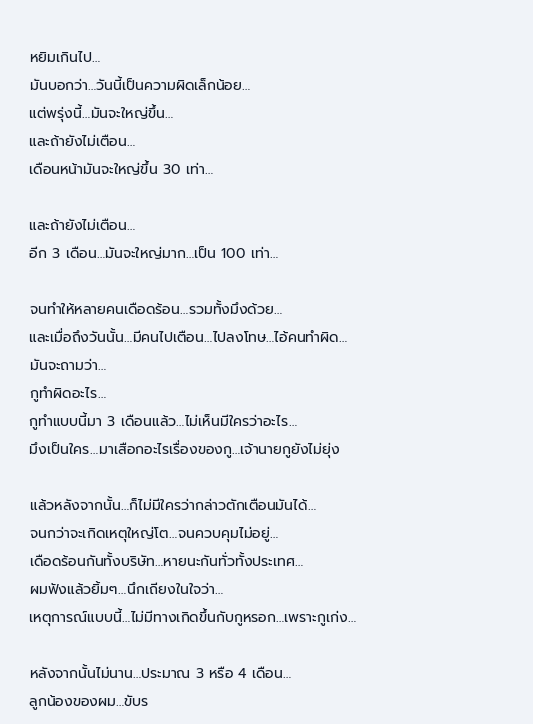หยิมเกินไป…
มันบอกว่า…วันนี้เป็นความผิดเล็กน้อย…
แต่พรุ่งนี้…มันจะใหญ่ขึ้น…
และถ้ายังไม่เตือน…
เดือนหน้ามันจะใหญ่ขึ้น 30 เท่า…

และถ้ายังไม่เตือน…
อีก 3 เดือน…มันจะใหญ่มาก…เป็น 100 เท่า…

จนทำให้หลายคนเดือดร้อน…รวมทั้งมึงด้วย…
และเมื่อถึงวันนั้น…มีคนไปเตือน…ไปลงโทษ…ไอ้คนทำผิด…
มันจะถามว่า…
กูทำผิดอะไร…
กูทำแบบนี้มา 3 เดือนแล้ว…ไม่เห็นมีใครว่าอะไร…
มึงเป็นใคร…มาเสือกอะไรเรื่องของกู…เจ้านายกูยังไม่ยุ่ง

แล้วหลังจากนั้น…ก็ไม่มีใครว่ากล่าวตักเตือนมันได้…
จนกว่าจะเกิดเหตุใหญ่โต…จนควบคุมไม่อยู่…
เดือดร้อนกันทั้งบริษัท…หายนะกันทั่วทั้งประเทศ…
ผมฟังแล้วยิ้มๆ…นึกเถียงในใจว่า…
เหตุการณ์แบบนี้…ไม่มีทางเกิดขึ้นกับกูหรอก…เพราะกูเก่ง…

หลังจากนั้นไม่นาน…ประมาณ 3 หรือ 4 เดือน…
ลูกน้องของผม…ขับร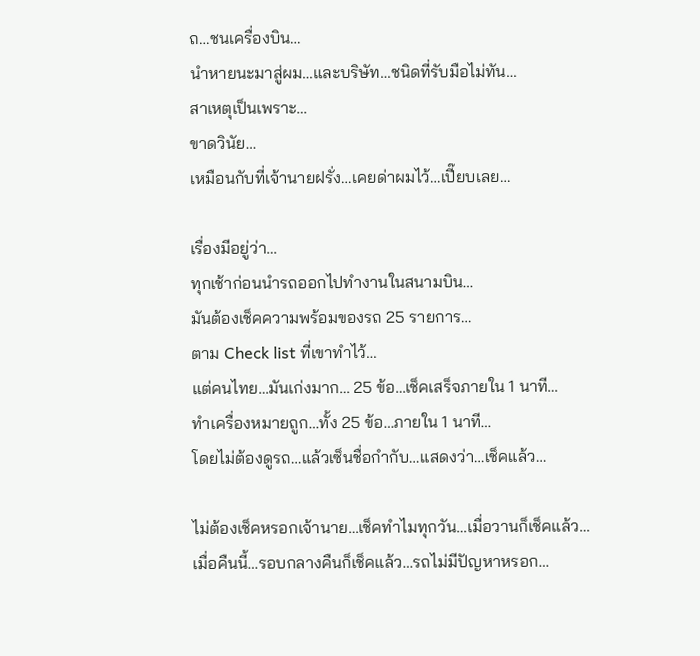ถ…ชนเครื่องบิน…
นำหายนะมาสู่ผม…และบริษัท…ชนิดที่รับมือไม่ทัน…
สาเหตุเป็นเพราะ…
ขาดวินัย…
เหมือนกับที่เจ้านายฝรั่ง…เคยด่าผมไว้…เปี๊ยบเลย…

เรื่องมีอยู่ว่า…
ทุกเช้าก่อนนำรถออกไปทำงานในสนามบิน…
มันต้องเช็คความพร้อมของรถ 25 รายการ…
ตาม Check list ที่เขาทำไว้…
แต่คนไทย…มันเก่งมาก… 25 ข้อ…เช็คเสร็จภายใน 1 นาที…
ทำเครื่องหมายถูก…ทั้ง 25 ข้อ…ภายใน 1 นาที…
โดยไม่ต้องดูรถ…แล้วเซ็นชื่อกำกับ…แสดงว่า…เช็คแล้ว…

ไม่ต้องเช็คหรอกเจ้านาย…เช็คทำไมทุกวัน…เมื่อวานก็เช็คแล้ว…
เมื่อคืนนี้…รอบกลางคืนก็เช็คแล้ว…รถไม่มีปัญหาหรอก…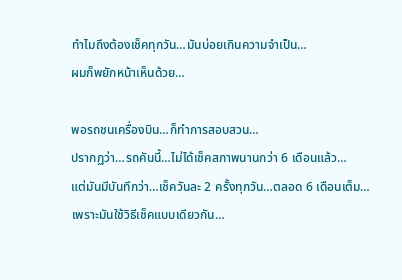ทำไมถึงต้องเช็คทุกวัน…มันบ่อยเกินความจำเป็น…
ผมก็พยักหน้าเห็นด้วย…

พอรถชนเครื่องบิน…ก็ทำการสอบสวน…
ปรากฏว่า…รถคันนี้…ไม่ได้เช็คสภาพนานกว่า 6 เดือนแล้ว…
แต่มันมีบันทึกว่า…เช็ควันละ 2 ครั้งทุกวัน…ตลอด 6 เดือนเต็ม…
เพราะมันใช้วิธีเช็คแบบเดียวกัน…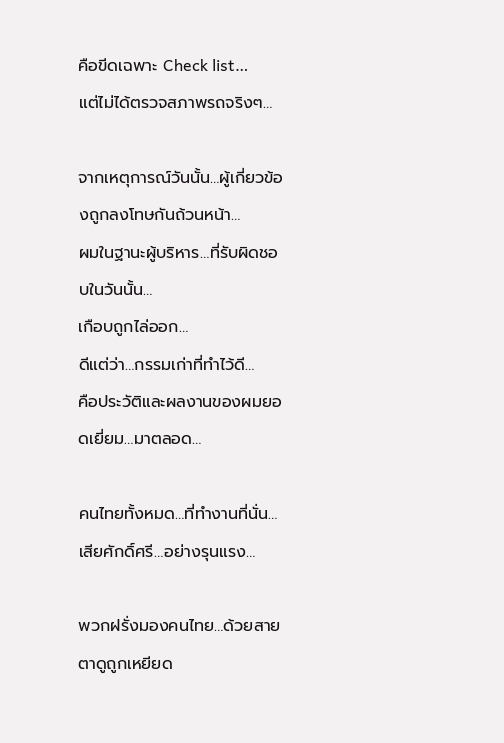คือขีดเฉพาะ Check list…
แต่ไม่ได้ตรวจสภาพรถจริงๆ…

จากเหตุการณ์วันนั้น…ผู้เกี่ยวข้องถูกลงโทษกันถ้วนหน้า…
ผมในฐานะผู้บริหาร…ที่รับผิดชอบในวันนั้น…
เกือบถูกไล่ออก…
ดีแต่ว่า…กรรมเก่าที่ทำไว้ดี…
คือประวัติและผลงานของผมยอดเยี่ยม…มาตลอด…

คนไทยทั้งหมด…ที่ทำงานที่นั่น…
เสียศักดิ์ศรี…อย่างรุนแรง…

พวกฝรั่งมองคนไทย…ด้วยสายตาดูถูกเหยียด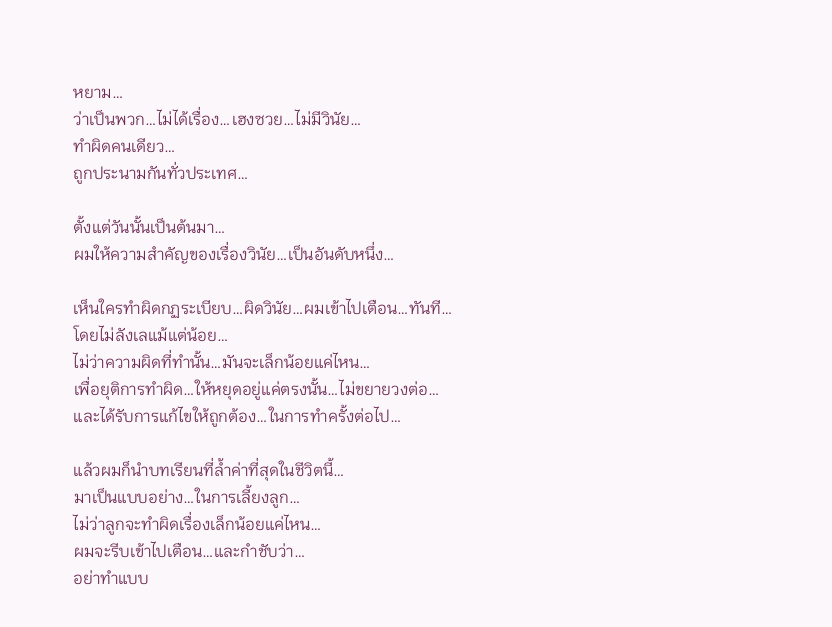หยาม…
ว่าเป็นพวก…ไม่ได้เรื่อง…เฮงซวย…ไม่มีวินัย…
ทำผิดคนเดียว…
ถูกประนามกันทั่วประเทศ…

ตั้งแต่วันนั้นเป็นต้นมา…
ผมให้ความสำคัญของเรื่องวินัย…เป็นอันดับหนึ่ง…

เห็นใครทำผิดกฏระเบียบ…ผิดวินัย…ผมเข้าไปเตือน…ทันที…
โดยไม่ลังเลแม้แต่น้อย…
ไม่ว่าความผิดที่ทำนั้น…มันจะเล็กน้อยแค่ไหน…
เพื่อยุติการทำผิด…ให้หยุดอยู่แค่ตรงนั้น…ไม่ขยายวงต่อ…
และได้รับการแก้ไขให้ถูกต้อง…ในการทำครั้งต่อไป…

แล้วผมก็นำบทเรียนที่ล้ำค่าที่สุดในชีวิตนี้…
มาเป็นแบบอย่าง…ในการเลี้ยงลูก…
ไม่ว่าลูกจะทำผิดเรื่องเล็กน้อยแค่ไหน…
ผมจะรีบเข้าไปเตือน…และกำชับว่า…
อย่าทำแบบ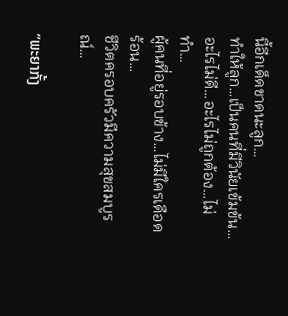นี้อีกเด็ดขาดนะลูก…
ทำให้ลูก…เป็นคนที่มีวินัยเข้มข้น…
อะไรไม่ดี…อะไรไม่ถูกต้อง…ไม่ทำ…
ผู้คนที่อยู่รอบข้าง…ไม่มีใครเดือดร้อน…
ชีวิตครอบครัวมีความสุขสมบูรณ์…

“ພະຍາກັ້ງ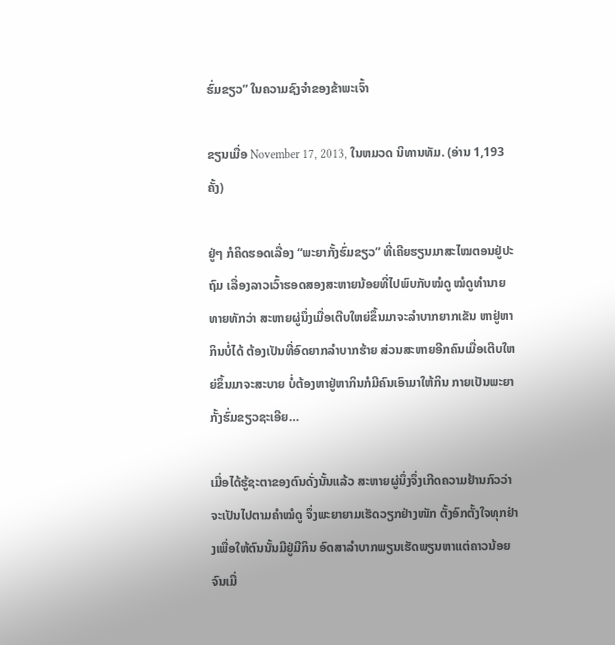ຮົ່ມຂຽວ” ໃນຄວາມຊົງຈຳຂອງຂ້າພະເຈົ້າ

ຂຽນເມື່ອ November 17, 2013, ໃນຫມວດ ນິທານທັມ. (ອ່ານ 1,193 ຄັ້ງ)

ຢູ່ໆ ກໍຄິດຮອດເລື່ອງ “ພະຍາກັ້ງຮົ່ມຂຽວ” ທີ່ເຄີຍຮຽນມາສະໄໝຕອນຢູ່ປະຖົມ ເລື່ອງລາວເວົ້າຮອດສອງສະຫາຍນ້ອຍທີ່ໄປພົບກັບໝໍດູ ໝໍດູທຳນາຍທາຍທັກວ່າ ສະຫາຍຜູ່ນຶ່ງເມື່ອເຕີບໃຫຍ່ຂຶ້ນມາຈະລຳບາກຍາກເຂັນ ຫາຢູ່ຫາກິນບໍ່ໄດ້ ຕ້ອງເປັນທີ່ອົດຍາກລຳບາກຮ້າຍ ສ່ວນສະຫາຍອີກຄົນເມື່ອເຕີບໃຫຍ່ຂຶ້ນມາຈະສະບາຍ ບໍ່ຕ້ອງຫາຢູ່ຫາກິນກໍມີຄົນເອົາມາໃຫ້ກິນ ກາຍເປັນພະຍາກັ້ງຮົ່ມຂຽວຊະເອີຍ…

ເມື່ອໄດ້ຮູ້ຊະຕາຂອງຕົນດັ່ງນັ້ນແລ້ວ ສະຫາຍຜູ່ນຶ່ງຈຶ່ງເກີດຄວາມຢ້ານກົວວ່າຈະເປັນໄປຕາມຄຳໝໍດູ ຈຶ່ງພະຍາຍາມເຮັດວຽກຢ່າງໜັກ ຕັ້ງອົກຕັ້ງໃຈທຸກຢ່າງເພື່ອໃຫ້ຕົນນັ້ນມີຢູ່ມີກິນ ອົດສາລຳບາກພຽນເຮັດພຽນຫາແຕ່ຄາວນ້ອຍ ຈົນເມື່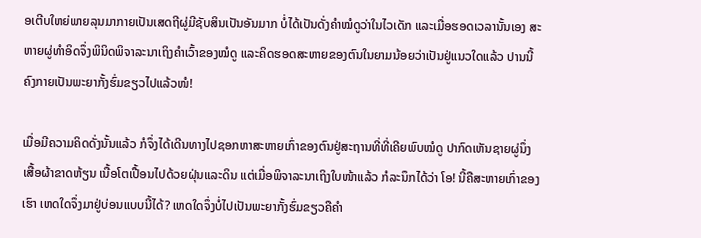ອເຕີບໃຫຍ່ພາຍລຸນມາກາຍເປັນເສດຖີຜູ່ມີຊັບສິນເປັນອັນມາກ ບໍ່ໄດ້ເປັນດັ່ງຄຳໝໍດູວ່າໃນໄວເດັກ ແລະເມື່ອຮອດເວລານັ້ນເອງ ສະຫາຍຜູ່ທຳອິດຈຶ່ງພິນິດພິຈາລະນາເຖິງຄຳເວົ້າຂອງໝໍດູ ແລະຄິດຮອດສະຫາຍຂອງຕົນໃນຍາມນ້ອຍວ່າເປັນຢູ່ແນວໃດແລ້ວ ປານນີ້ຄົງກາຍເປັນພະຍາກັ້ງຮົ່ມຂຽວໄປແລ້ວໜໍ!

ເມື່ອມີຄວາມຄິດດັ່ງນັ້ນແລ້ວ ກໍຈຶ່ງໄດ້ເດີນທາງໄປຊອກຫາສະຫາຍເກົ່າຂອງຕົນຢູ່ສະຖານທີ່ທີ່ເຄີຍພົບໝໍດູ ປາກົດເຫັນຊາຍຜູ່ນຶ່ງ ເສື້ອຜ້າຂາດຫ້ຽນ ເນື້ອໂຕເປື້ອນໄປດ້ວຍຝຸ່ນແລະດິນ ແຕ່ເມື່ອພິຈາລະນາເຖິງໃບໜ້າແລ້ວ ກໍລະນຶກໄດ້ວ່າ ໂອ! ນີ້ຄືສະຫາຍເກົ່າຂອງເຮົາ ເຫດໃດຈຶ່ງມາຢູ່ບ່ອນແບບນີ້ໄດ້? ເຫດໃດຈຶ່ງບໍ່ໄປເປັນພະຍາກັ້ງຮົ່ມຂຽວຄືຄຳ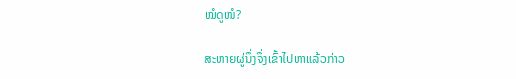ໝໍດູໜໍ?

ສະຫາຍຜູ່ນຶ່ງຈຶ່ງເຂົ້າໄປຫາແລ້ວກ່າວ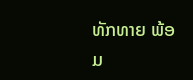ທັກທາຍ ພ້ອມ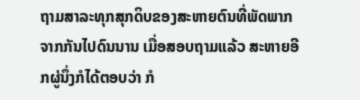ຖາມສາລະທຸກສຸກດິບຂອງສະຫາຍຕົນທີ່ພັດພາກຈາກກັນໄປດົນນານ ເມື່ອສອບຖາມແລ້ວ ສະຫາຍອີກຜູ່ນຶ່ງກໍໄດ້ຕອບວ່າ ກໍ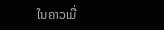ໃນຄາວເມື່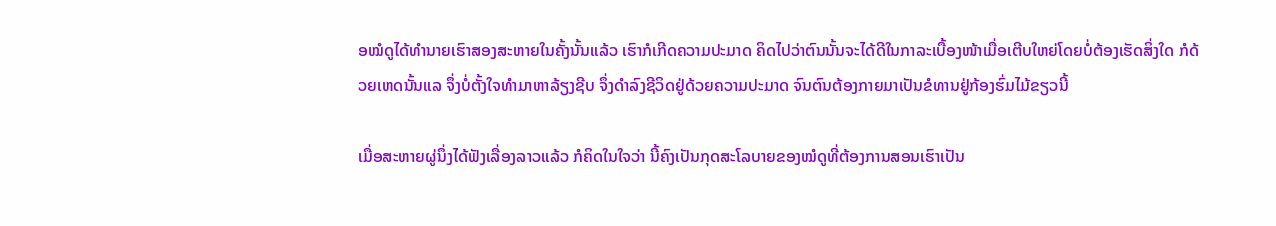ອໝໍດູໄດ້ທຳນາຍເຮົາສອງສະຫາຍໃນຄັ້ງນັ້ນແລ້ວ ເຮົາກໍເກີດຄວາມປະມາດ ຄິດໄປວ່າຕົນນັ້ນຈະໄດ້ດີໃນກາລະເບື້ອງໜ້າເມື່ອເຕີບໃຫຍ່ໂດຍບໍ່ຕ້ອງເຮັດສິ່ງໃດ ກໍດ້ວຍເຫດນັ້ນແລ ຈຶ່ງບໍ່ຕັ້ງໃຈທຳມາຫາລ້ຽງຊີບ ຈຶ່ງດຳລົງຊີວິດຢູ່ດ້ວຍຄວາມປະມາດ ຈົນຕົນຕ້ອງກາຍມາເປັນຂໍທານຢູ່ກ້ອງຮົ່ມໄມ້ຂຽວນີ້

ເມື່ອສະຫາຍຜູ່ນຶ່ງໄດ້ຟັງເລື່ອງລາວແລ້ວ ກໍຄິດໃນໃຈວ່າ ນີ້ຄົງເປັນກຸດສະໂລບາຍຂອງໝໍດູທີ່ຕ້ອງການສອນເຮົາເປັນ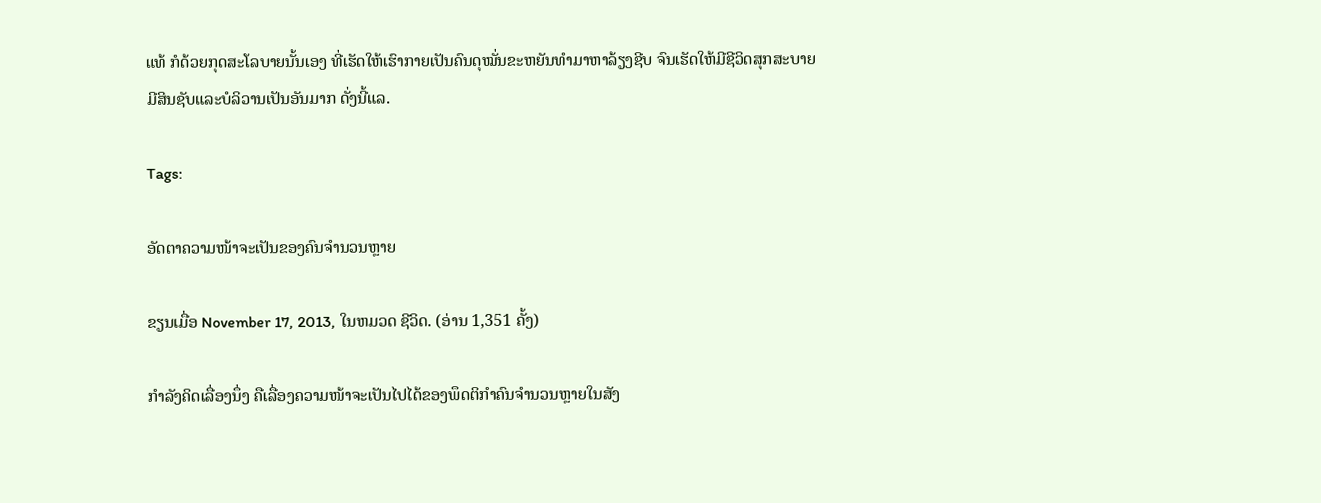ແທ້ ກໍດ້ວຍກຸດສະໂລບາຍນັ້ນເອງ ທີ່ເຮັດໃຫ້ເຮົາກາຍເປັນຄົນດຸໝັ່ນຂະຫຍັນທຳມາຫາລ້ຽງຊີບ ຈົນເຮັດໃຫ້ມີຊີວິດສຸກສະບາຍ ມີສິນຊັບແລະບໍລິວານເປັນອັນມາກ ດັ່ງນີ້ແລ.

Tags:

ອັດຕາຄວາມໜ້າຈະເປັນຂອງຄົນຈຳນວນຫຼາຍ

ຂຽນເມື່ອ November 17, 2013, ໃນຫມວດ ຊີວິດ. (ອ່ານ 1,351 ຄັ້ງ)

ກຳລັງຄິດເລື່ອງນຶ່ງ ຄືເລື່ອງຄວາມໜ້າຈະເປັນໄປໄດ້ຂອງພຶດຕິກຳຄົນຈຳນວນຫຼາຍໃນສັງ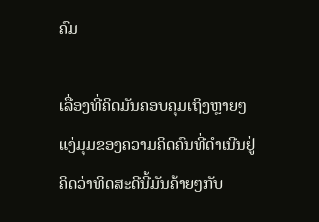ຄົມ

ເລື່ອງທີ່ຄິດມັນຄອບຄຸມເຖິງຫຼາຍໆແງ່ມຸມຂອງຄວາມຄິດຄົນທີ່ດຳເນີນຢູ່ ຄິດວ່າທິດສະດີນີ້ມັນຄ້າຍໆກັບ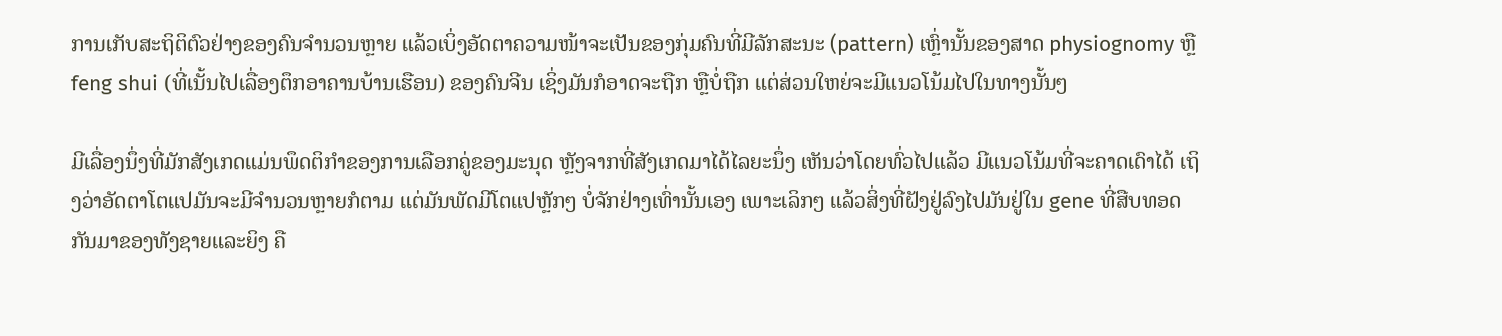ການເກັບສະຖິຕິຕົວຢ່າງຂອງຄົນຈຳນວນຫຼາຍ ແລ້ວເບິ່ງອັດຕາຄວາມໜ້າຈະເປັນຂອງກຸ່ມຄົນທີ່ມີລັກສະນະ (pattern) ເຫຼົ່ານັ້ນຂອງສາດ physiognomy ຫຼື feng shui (ທີ່ເນັ້ນໄປເລື່ອງຕຶກອາຄານບ້ານເຮືອນ) ຂອງຄົນຈີນ ເຊິ່ງມັນກໍອາດຈະຖືກ ຫຼືບໍ່ຖືກ ແຕ່ສ່ວນໃຫຍ່ຈະມີແນວໂນ້ມໄປໃນທາງນັ້ນໆ

ມີເລື່ອງນຶ່ງທີ່ມັກສັງເກດແມ່ນພຶດຕິກຳຂອງການເລືອກຄູ່ຂອງມະນຸດ ຫຼັງຈາກທີ່ສັງເກດມາໄດ້ໄລຍະນຶ່ງ ເຫັນວ່າໂດຍທົ່ວໄປແລ້ວ ມີແນວໂນ້ມທີ່ຈະຄາດເດົາໄດ້ ເຖິງວ່າອັດຕາໂຕແປມັນຈະມີຈຳນວນຫຼາຍກໍຕາມ ແຕ່ມັນພັດມີໂຕແປຫຼັກໆ ບໍ່ຈັກຢ່າງເທົ່ານັ້ນເອງ ເພາະເລິກໆ ແລ້ວສິ່ງທີ່ຝັງຢູ່ລົງໄປມັນຢູ່ໃນ gene ທີ່ສືບທອດກັນມາຂອງທັງຊາຍແລະຍິງ ຄື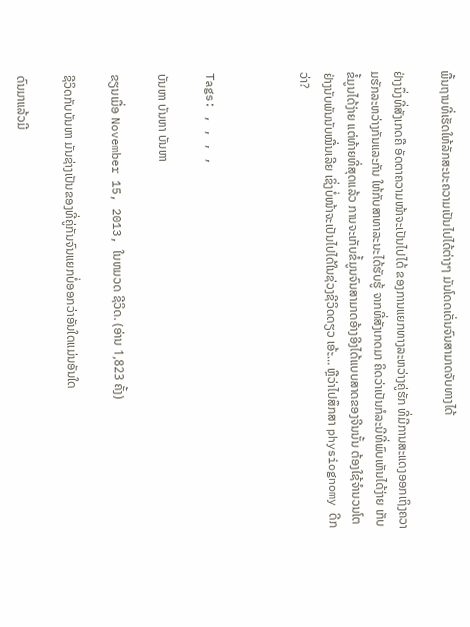ພື້ນຖານທີ່ເຮັດໃຫ້ລັກສະນະຄວາມເປັນໄປໄດ້ຕ່າງໆ ມັນໂດດເດັ່ນຈົນສາມາດຈັບທາງໄດ້

ຢ່າງນຶ່ງທີ່ສັງເກດຄື ອັດຕາຄວາມໜ້າຈະເປັນໄປໄດ້ ຂອງການແຍກທາງລະຫວ່າງຄູ່ຮັກ ທີ່ມີການສະແດງອອກເຖິງຄວາມຮັກລະຫວ່າງກັນແລະກັນ ໃຫ້ກັບສາທາລະນະໄດ້ຮັບຮູ້ ຈາກທີ່ສັງເກດມາ ຄິດວ່າເປັນກໍລະນີທີ່ພົບເຫັນໄດ້ງ່າຍ ເກັບຂໍ້ມູນໄດ້ງ່າຍ ແຕ່ທ້າຍທີ່ສຸດແລ້ວ ການຈະເກັບຂໍ້ມູນຈົນສາມາດອ້າງອີງໄດ້ແບບສາດຂອງຈີນນັ້ນ ຕ້ອງໃຊ້ຈຳນວນໂຕຢ່າງນັບພັນນັບໝື່ນເລີຍ ເຊິ່ງບໍ່ໜ້າຈະເປັນໄປໄດ້ໃນຊ່ວງຊີວິດດຽວ ເອ້ະ… ຫຼືວ່າໄປສຶກສາ physiognomy ດີກວ່າ?



Tags: , , , ,

ບັນຫາ ບັນຫາ ບັນຫາ

ຂຽນເມື່ອ November 15, 2013, ໃນຫມວດ ຊີວິດ. (ອ່ານ 1,823 ຄັ້ງ)

ຊີວິດກັບບັນຫາ ມັນຊ່າງເປັນຂອງທີ່ຄູ່ກັນຈົນແຍກບໍ່ອອກວ່າອັນໃດແມ່ນອັນໃດ

ດົນມາແລ້ວມີ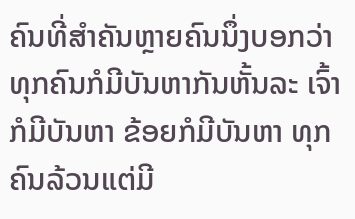ຄົນທີ່ສຳຄັນຫຼາຍຄົນນຶ່ງບອກວ່າ ທຸກຄົນກໍມີບັນຫາກັນຫັ້ນລະ ເຈົ້າກໍມີບັນຫາ ຂ້ອຍກໍມີບັນຫາ ທຸກຄົນລ້ວນແຕ່ມີ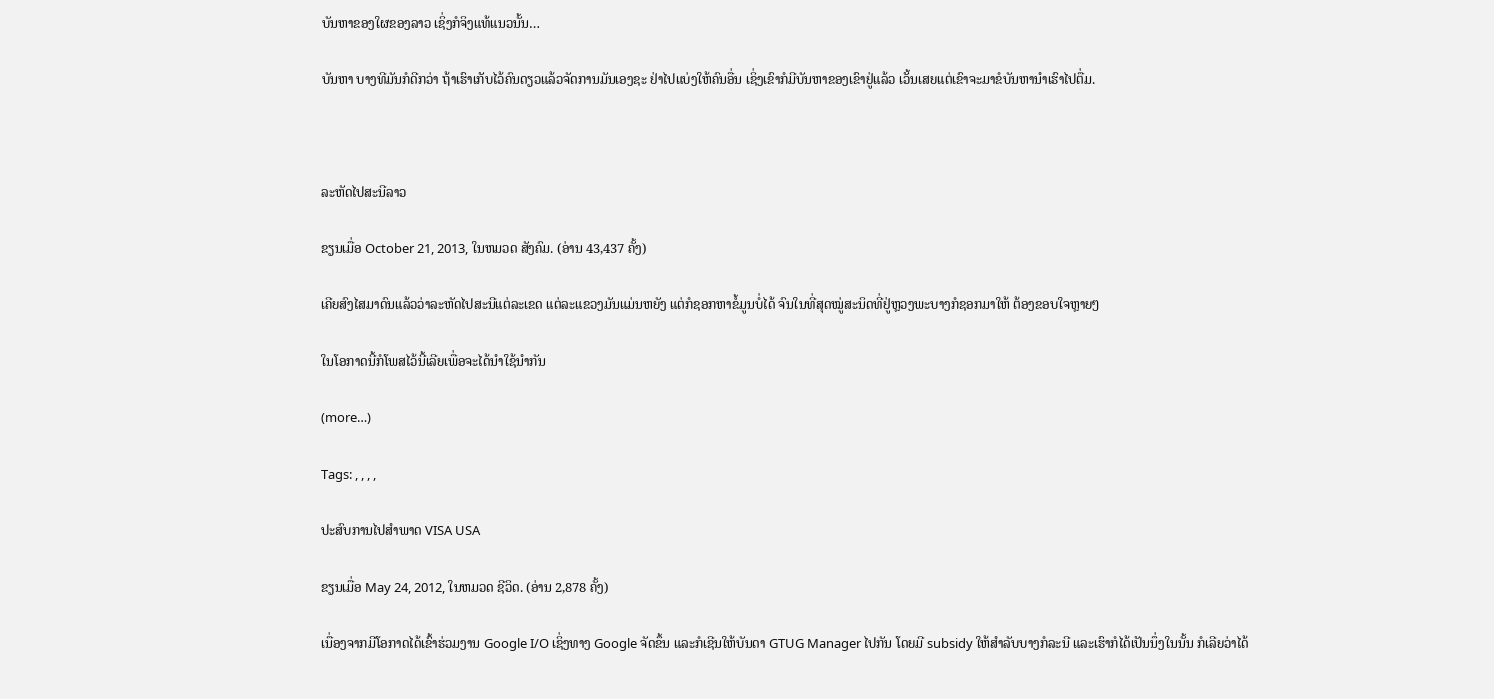ບັນຫາຂອງໃຜຂອງລາວ ເຊິ່ງກໍຈິງແທ້ແນວນັ້ນ…

ບັນຫາ ບາງທີມັນກໍດີກວ່າ ຖ້າເຮົາເກັບໄວ້ຄົນດຽວແລ້ວຈັດການມັນເອງຊະ ຢ່າໄປແບ່ງໃຫ້ຄົນອື່ນ ເຊິ່ງເຂົາກໍມີບັນຫາຂອງເຂົາຢູ່ແລ້ວ ເວັ້ນເສຍແຕ່ເຂົາຈະມາຂໍບັນຫານຳເຮົາໄປຕື່ມ.



ລະຫັດໄປສະນີລາວ

ຂຽນເມື່ອ October 21, 2013, ໃນຫມວດ ສັງຄົມ. (ອ່ານ 43,437 ຄັ້ງ)

ເຄີຍສົງໄສມາດົນແລ້ວວ່າລະຫັດໄປສະນີແຕ່ລະເຂດ ແຕ່ລະແຂວງມັນແມ່ນຫຍັງ ແຕ່ກໍຊອກຫາຂໍ້ມູນບໍ່ໄດ້ ຈົນໃນທີ່ສຸດໝູ່ສະນິດທີ່ຢູ່ຫຼວງພະບາງກໍຊອກມາໃຫ້ ຕ້ອງຂອບໃຈຫຼາຍໆ

ໃນໂອກາດນີ້ກໍໂພສໄວ້ນີ້ເລີຍເພື່ອຈະໄດ້ນຳໃຊ້ນຳກັນ

(more…)

Tags: , , , ,

ປະສົບການໄປສຳພາດ VISA USA

ຂຽນເມື່ອ May 24, 2012, ໃນຫມວດ ຊີວິດ. (ອ່ານ 2,878 ຄັ້ງ)

ເນື່ອງຈາກມີໂອກາດໄດ້ເຂົ້າຮ່ວມງານ Google I/O ເຊິ່ງທາງ Google ຈັດຂຶ້ນ ແລະກໍເຊີນໃຫ້ບັນດາ GTUG Manager ໄປກັນ ໂດຍມີ subsidy ໃຫ້ສຳລັບບາງກໍລະນີ ແລະເຮົາກໍໄດ້ເປັນນຶ່ງໃນນັ້ນ ກໍເລີຍວ່າໄດ້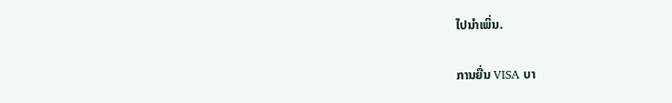ໄປນຳເພິ່ນ.

ການຍື່ນ VISA ບາ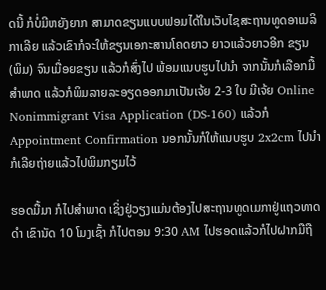ດນີ້ ກໍບໍ່ມີຫຍັງຍາກ ສາມາດຂຽນແບບຟອມໄດ້ໃນເວັບໄຊສະຖານທູດອາເມລິກາເລີຍ ແລ້ວເຂົາກໍຈະໃຫ້ຂຽນເອກະສານໂຄດຍາວ ຍາວແລ້ວຍາວອີກ ຂຽນ (ພິມ) ຈົນເມື່ອຍຂຽນ ແລ້ວກໍສົ່ງໄປ ພ້ອມແນບຮູບໄປນຳ ຈາກນັ້ນກໍເລືອກມື້ສຳພາດ ແລ້ວກໍພິມລາຍລະອຽດອອກມາເປັນເຈ້ຍ 2-3 ໃບ ມີເຈ້ຍ Online Nonimmigrant Visa Application (DS-160) ແລ້ວກໍ Appointment Confirmation ນອກນັ້ນກໍໃຫ້ແນບຮູບ 2x2cm ໄປນຳ ກໍເລີຍຖ່າຍແລ້ວໄປພິມກຽມໄວ້

ຮອດມື້ມາ ກໍໄປສຳພາດ ເຊິ່ງຢູ່ວຽງແມ່ນຕ້ອງໄປສະຖານທູດເມກາຢູ່ແຖວທາດດຳ ເຂົານັດ 10 ໂມງເຊົ້າ ກໍໄປຕອນ 9:30 AM ໄປຮອດແລ້ວກໍໄປຝາກມືຖື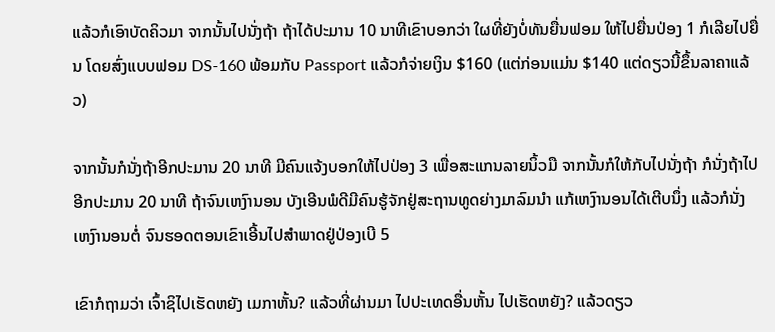ແລ້ວກໍເອົາບັດຄິວມາ ຈາກນັ້ນໄປນັ່ງຖ້າ ຖ້າໄດ້ປະມານ 10 ນາທີເຂົາບອກວ່າ ໃຜທີ່ຍັງບໍ່ທັນຍື່ນຟອມ ໃຫ້ໄປຍື່ນປ່ອງ 1 ກໍເລີຍໄປຍື່ນ ໂດຍສົ່ງແບບຟອມ DS-160 ພ້ອມກັບ Passport ແລ້ວກໍຈ່າຍເງິນ $160 (ແຕ່ກ່ອນແມ່ນ $140 ແຕ່ດຽວນີ້ຂຶ້ນລາຄາແລ້ວ)

ຈາກນັ້ນກໍນັ່ງຖ້າອີກປະມານ 20 ນາທີ ມີຄົນແຈ້ງບອກໃຫ້ໄປປ່ອງ 3 ເພື່ອສະແກນລາຍນິ້ວມື ຈາກນັ້ນກໍໃຫ້ກັບໄປນັ່ງຖ້າ ກໍນັ່ງຖ້າໄປອີກປະມານ 20 ນາທີ ຖ້າຈົນເຫງົານອນ ບັງເອີນພໍດີມີຄົນຮູ້ຈັກຢູ່ສະຖານທູດຍ່າງມາລົມນຳ ແກ້ເຫງົານອນໄດ້ເຕີບນຶ່ງ ແລ້ວກໍນັ່ງເຫງົານອນຕໍ່ ຈົນຮອດຕອນເຂົາເອີ້ນໄປສຳພາດຢູ່ປ່ອງເບີ 5

ເຂົາກໍຖາມວ່າ ເຈົ້າຊິໄປເຮັດຫຍັງ ເມກາຫັ້ນ? ແລ້ວທີ່ຜ່ານມາ ໄປປະເທດອື່ນຫັ້ນ ໄປເຮັດຫຍັງ? ແລ້ວດຽວ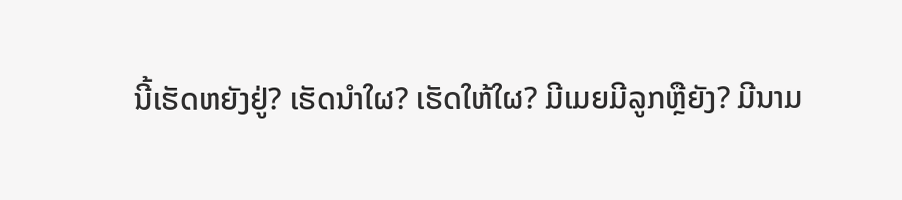ນີ້ເຮັດຫຍັງຢູ່? ເຮັດນຳໃຜ? ເຮັດໃຫ້ໃຜ? ມີເມຍມີລູກຫຼືຍັງ? ມີນາມ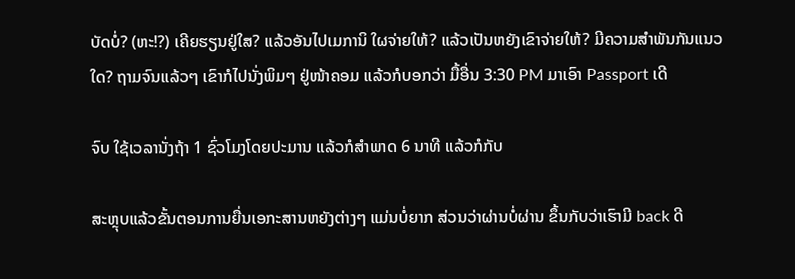ບັດບໍ່? (ຫະ!?) ເຄີຍຮຽນຢູ່ໃສ? ແລ້ວອັນໄປເມການິ ໃຜຈ່າຍໃຫ້? ແລ້ວເປັນຫຍັງເຂົາຈ່າຍໃຫ້? ມີຄວາມສຳພັນກັນແນວໃດ? ຖາມຈົນແລ້ວໆ ເຂົາກໍໄປນັ່ງພິມໆ ຢູ່ໜ້າຄອມ ແລ້ວກໍບອກວ່າ ມື້ອື່ນ 3:30 PM ມາເອົາ Passport ເດີ

ຈົບ ໃຊ້ເວລານັ່ງຖ້າ 1 ຊົ່ວໂມງໂດຍປະມານ ແລ້ວກໍສຳພາດ 6 ນາທີ ແລ້ວກໍກັບ

ສະຫຼຸບແລ້ວຂັ້ນຕອນການຍື່ນເອກະສານຫຍັງຕ່າງໆ ແມ່ນບໍ່ຍາກ ສ່ວນວ່າຜ່ານບໍ່ຜ່ານ ຂຶ້ນກັບວ່າເຮົາມີ back ດີ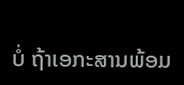ບໍ່ ຖ້າເອກະສານພ້ອມ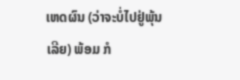ເຫດຜົນ (ວ່າຈະບໍ່ໄປຢູ່ພຸ້ນເລີຍ) ພ້ອມ ກໍ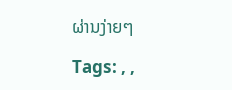ຜ່ານງ່າຍໆ

Tags: , ,